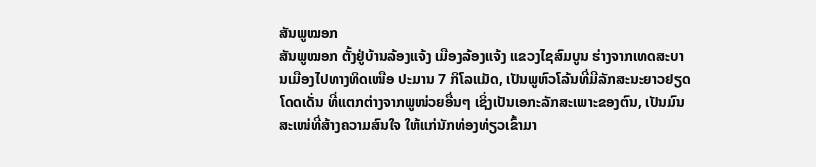ສັນພູໝອກ
ສັນພູໝອກ ຕັ້ງຢູ່ບ້ານລ້ອງແຈ້ງ ເມືອງລ້ອງແຈ້ງ ແຂວງໄຊສົມບູນ ຮ່າງຈາກເທດສະບານເມືອງໄປທາງທິດເໜືອ ປະມານ 7 ກິໂລແມັດ, ເປັນພູຫົວໂລ້ນທີ່ມີລັກສະນະຍາວຢຽດໂດດເດັ່ນ ທີ່ແຕກຕ່າງຈາກພູໜ່ວຍອື່ນໆ ເຊິ່ງເປັນເອກະລັກສະເພາະຂອງຕົນ, ເປັນມົນສະເໜ່ທີ່ສ້າງຄວາມສົນໃຈ ໃຫ້ແກ່ນັກທ່ອງທ່ຽວເຂົ້າມາ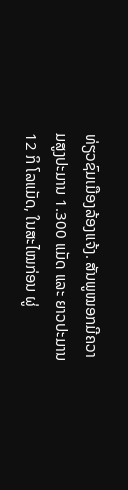ທ່ຽວຊົມເມືອງລ້ອງແຈ້ງ. ສັນພູໝອກມີຄວາມສູງປະມານ 1.300 ແມັດ ແລະ ຍາວປະມານ 12 ກິ ໂລແມັດ, ໃນສະໄໝກ່ອນ ຜູ່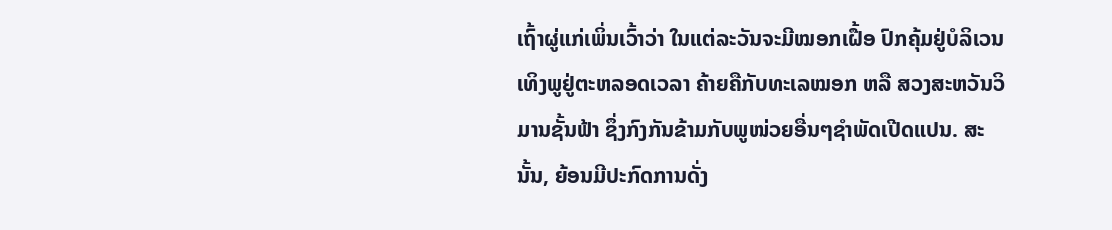ເຖົ້າຜູ່ແກ່ເພິ່ນເວົ້າວ່າ ໃນແຕ່ລະວັນຈະມີໝອກເຝື້ອ ປົກຄຸ້ມຢູ່ບໍລິເວນເທິງພູຢູ່ຕະຫລອດເວລາ ຄ້າຍຄືກັບທະເລໝອກ ຫລື ສວງສະຫວັນວິມານຊັ້ນຟ້າ ຊຶ່ງກົງກັນຂ້າມກັບພູໜ່ວຍອື່ນໆຊຳພັດເປີດແປນ. ສະນັ້ນ, ຍ້ອນມີປະກົດການດັ່ງ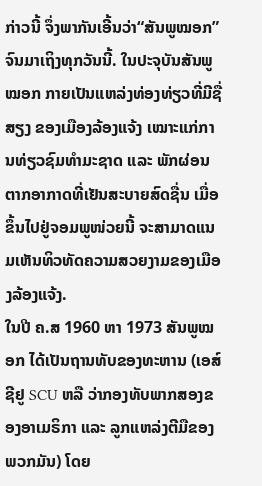ກ່າວນີ້ ຈຶ່ງພາກັນເອີ້ນວ່າ“ສັນພູໝອກ” ຈົນມາເຖິງທຸກວັນນີ້. ໃນປະຈຸບັນສັນພູໝອກ ກາຍເປັນແຫລ່ງທ່ອງທ່ຽວທີ່ມີຊື່ສຽງ ຂອງເມືອງລ້ອງແຈ້ງ ເໝາະແກ່ການທ່ຽວຊົມທຳມະຊາດ ແລະ ພັກຜ່ອນຕາກອາກາດທີ່ເຢັນສະບາຍສົດຊື່ນ ເມື່ອຂຶ້ນໄປຢູ່ຈອມພູໜ່ວຍນີ້ ຈະສາມາດແນມເຫັນທິວທັດຄວາມສວຍງາມຂອງເມືອງລ້ອງແຈ້ງ.
ໃນປີ ຄ.ສ 1960 ຫາ 1973 ສັນພູໝອກ ໄດ້ເປັນຖານທັບຂອງທະຫານ (ເອສ໌ຊີຢູ SCU ຫລື ວ່າກອງທັບພາກສອງຂອງອາເມຣິກາ ແລະ ລູກແຫລ່ງຕີມືຂອງພວກມັນ) ໂດຍ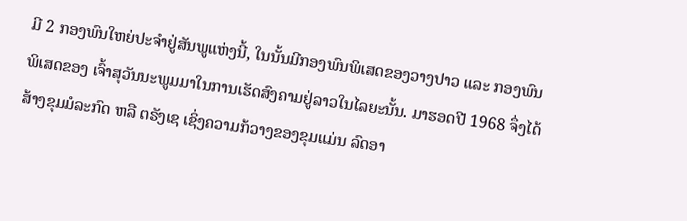ມີ 2 ກອງພົນໃຫຍ່ປະຈຳຢູ່ສັນພູແຫ່ງນີ້, ໃນນັ້ນມີກອງພົນພິເສດຂອງວາງປາວ ແລະ ກອງພົນພິເສດຂອງ ເຈົ້າສຸວັນນະພູມມາໃນການເຮັດສົງຄາມຢູ່ລາວໃນໄລຍະນັ້ນ. ມາຮອດປີ 1968 ຈຶ່ງໄດ້ສ້າງຂຸມມໍລະກົດ ຫລື ຕຣັງເຊ ເຊິ່ງຄວາມກ້ວາງຂອງຂຸມແມ່ນ ລົດອາ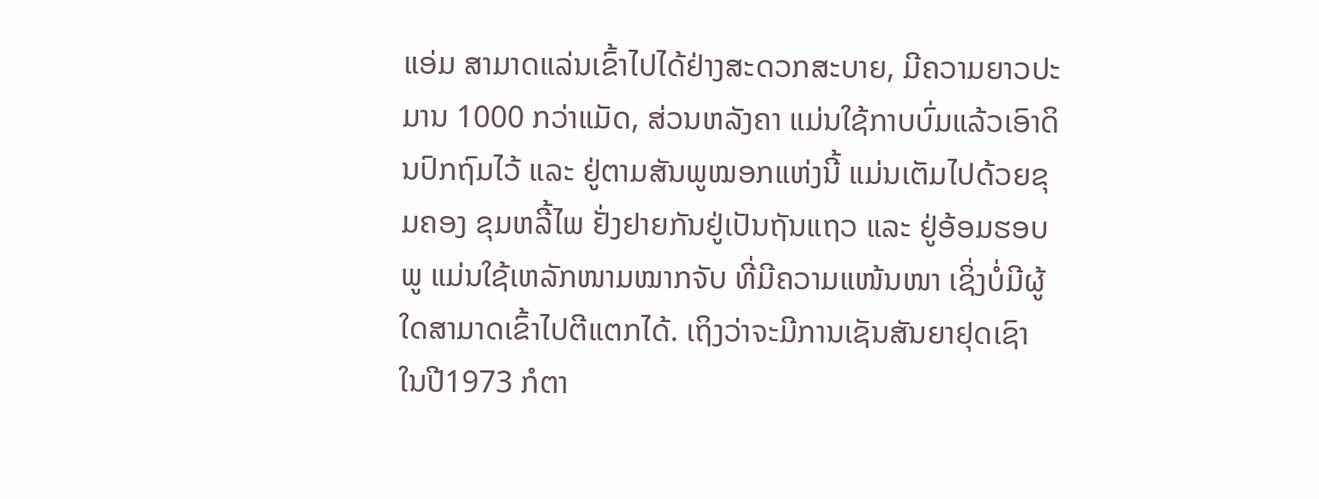ແອ່ມ ສາມາດແລ່ນເຂົ້າໄປໄດ້ຢ່າງສະດວກສະບາຍ, ມີຄວາມຍາວປະມານ 1000 ກວ່າແມັດ, ສ່ວນຫລັງຄາ ແມ່ນໃຊ້ກາບບົ່ມແລ້ວເອົາດິນປົກຖົມໄວ້ ແລະ ຢູ່ຕາມສັນພູໝອກແຫ່ງນີ້ ແມ່ນເຕັມໄປດ້ວຍຂຸມຄອງ ຂຸມຫລີ້ໄພ ຢັ່ງຢາຍກັນຢູ່ເປັນຖັນແຖວ ແລະ ຢູ່ອ້ອມຮອບພູ ແມ່ນໃຊ້ເຫລັກໜາມໝາກຈັບ ທີ່ມີຄວາມແໜ້ນໜາ ເຊິ່ງບໍ່ມີຜູ້ໃດສາມາດເຂົ້າໄປຕີແຕກໄດ້. ເຖິງວ່າຈະມີການເຊັນສັນຍາຢຸດເຊົາ ໃນປີ1973 ກໍຕາ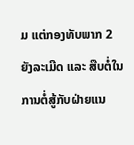ມ ແຕ່ກອງທັບພາກ 2 ຍັງລະເມີດ ແລະ ສືບຕໍ່ໃນການຕໍ່ສູ້ກັບຝ່າຍແນ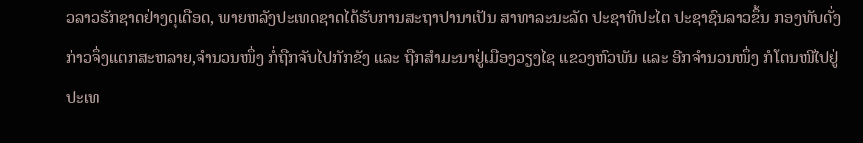ວລາວຮັກຊາດຢ່າງດຸເດືອດ, ພາຍຫລັງປະເທດຊາດໄດ້ຮັບການສະຖາປານາເປັນ ສາທາລະນະລັດ ປະຊາທິປະໄຕ ປະຊາຊົນລາວຂຶ້ນ ກອງທັບດັ່ງກ່າວຈຶ່ງແຕກສະຫລາຍ,ຈຳນວນໜຶ່ງ ກໍ່ຖືກຈັບໄປກັກຂັງ ແລະ ຖືກສຳມະນາຢູ່ເມືອງວຽງໄຊ ແຂວງຫົວພັນ ແລະ ອີກຈຳນວນໜຶ່ງ ກໍໂຕນໜີໄປຢູ່ປະເທ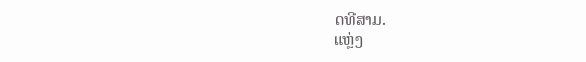ດທີສາມ.
ແຫຼ່ງ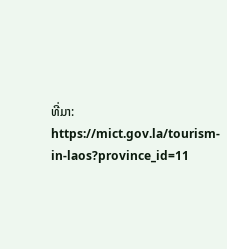ທີ່ມາ: https://mict.gov.la/tourism-in-laos?province_id=11